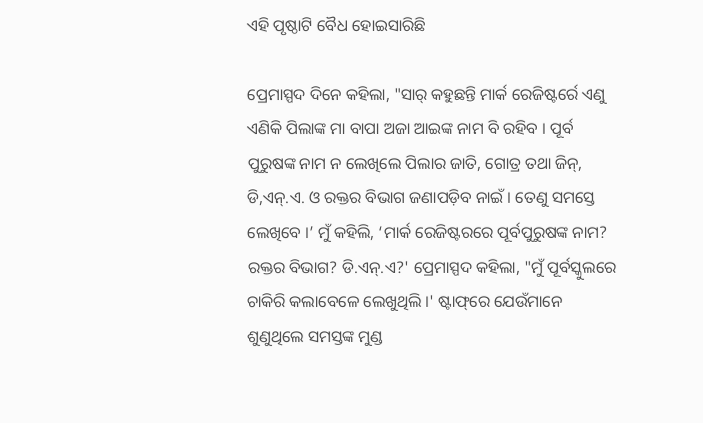ଏହି ପୃଷ୍ଠାଟି ବୈଧ ହୋଇସାରିଛି

ପ୍ରେମାସ୍ପଦ ଦିନେ କହିଲା, "ସାର୍ କହୁଛନ୍ତି ମାର୍କ ରେଜିଷ୍ଟର୍ରେ ଏଣୁ ଏଣିକି ପିଲାଙ୍କ ମା ବାପା ଅଜା ଆଇଙ୍କ ନାମ ବି ରହିବ । ପୂର୍ବ ପୁରୁଷଙ୍କ ନାମ ନ ଲେଖିଲେ ପିଲାର ଜାତି, ଗୋତ୍ର ତଥା ଜିନ୍, ଡି,ଏନ୍.ଏ. ଓ ରକ୍ତର ବିଭାଗ ଜଣାପଡ଼ିବ ନାଇଁ । ତେଣୁ ସମସ୍ତେ ଲେଖିବେ ।’ ମୁଁ କହିଲି, ‘ମାର୍କ ରେଜିଷ୍ଟରରେ ପୂର୍ବପୁରୁଷଙ୍କ ନାମ? ରକ୍ତର ବିଭାଗ? ଡି.ଏନ୍.ଏ?' ପ୍ରେମାସ୍ପଦ କହିଲା, "ମୁଁ ପୂର୍ବସ୍କୁଲରେ ଚାକିରି କଲାବେଳେ ଲେଖୁଥିଲି ।' ଷ୍ଟାଫ୍‌ରେ ଯେଉଁମାନେ ଶୁଣୁଥିଲେ ସମସ୍ତଙ୍କ ମୁଣ୍ଡ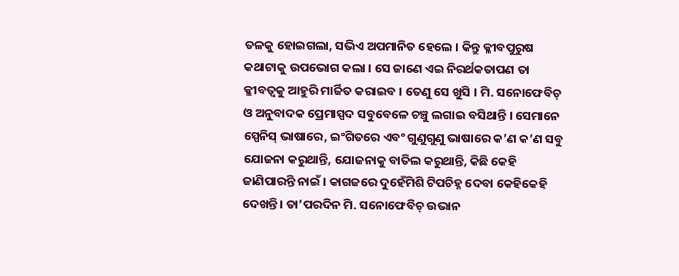ତଳକୁ ହୋଇଗଲା, ସଭିଏ ଅପମାନିତ ହେଲେ । କିନ୍ତୁ କ୍ଳୀବପୁରୁଷ କଥାଟାକୁ ଉପଭୋଗ କଲା । ସେ ଜାଣେ ଏଇ ନିରର୍ଥକତାପଣ ତା କ୍ଳୀବତ୍ୱକୁ ଆହୁରି ମାର୍ଜିତ କରାଇବ । ତେଣୁ ସେ ଖୁସି । ମି. ସନୋଫେବିଚ୍ ଓ ଅନୁବାଦକ ପ୍ରେମାସ୍ପଦ ସବୁବେଳେ ଚଞ୍ଚୁ ଲଗାଇ ବସିଥାନ୍ତି । ସେମାନେ ସ୍ପେନିସ୍ ଭାଷାରେ, ଇଂଗିତରେ ଏବଂ ଗୁଣୁଗୁଣୁ ଭାଷାରେ କ’ଣ କ’ଣ ସବୁ ଯୋଜନା କରୁଥାନ୍ତି, ଯୋଜନାକୁ ବାତିଲ କରୁଥାନ୍ତି, କିଛି କେହି ଜାଣିପାରନ୍ତି ନାଇଁ । କାଗଜରେ ଦୁହେଁମିଶି ଟିପଚିହ୍ନ ଦେବା କେହିକେହି ଦେଖନ୍ତି । ତା’ପରଦିନ ମି. ସନୋଫେବିଚ୍ ଉଭାନ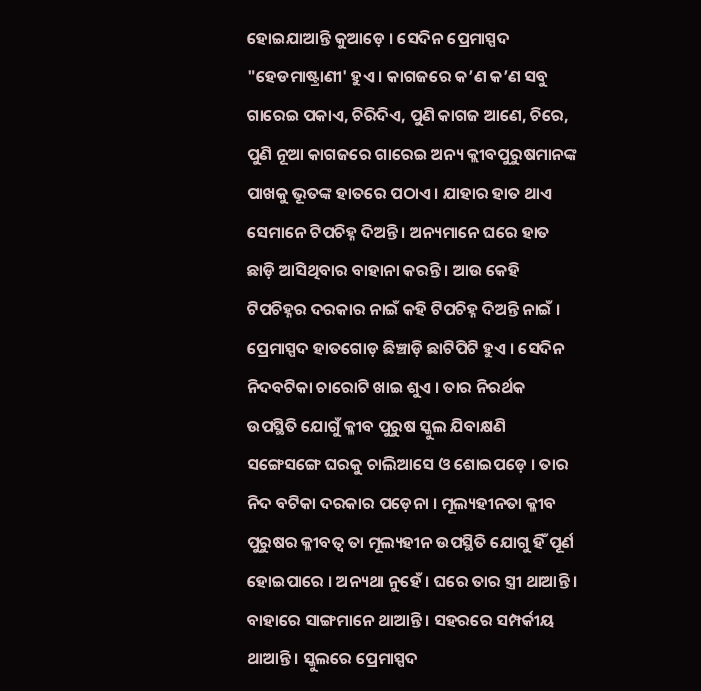ହୋଇଯାଆନ୍ତି କୁଆଡ଼େ । ସେଦିନ ପ୍ରେମାସ୍ପଦ "ହେଡମାଷ୍ଟ୍ରାଣୀ' ହୁଏ । କାଗଜରେ କ’ଣ କ’ଣ ସବୁ ଗାରେଇ ପକାଏ, ଚିରିଦିଏ, ପୁଣି କାଗଜ ଆଣେ, ଚିରେ, ପୁଣି ନୂଆ କାଗଜରେ ଗାରେଇ ଅନ୍ୟ କ୍ଲୀବପୁରୁଷମାନଙ୍କ ପାଖକୁ ଭୂତଙ୍କ ହାତରେ ପଠାଏ । ଯାହାର ହାତ ଥାଏ ସେମାନେ ଟିପଚିହ୍ନ ଦିଅନ୍ତି । ଅନ୍ୟମାନେ ଘରେ ହାତ ଛାଡ଼ି ଆସିଥିବାର ବାହାନା କରନ୍ତି । ଆଉ କେହି ଟିପଚିହ୍ନର ଦରକାର ନାଇଁ କହି ଟିପଚିହ୍ନ ଦିଅନ୍ତି ନାଇଁ । ପ୍ରେମାସ୍ପଦ ହାତଗୋଡ଼ ଛିଞ୍ଚାଡ଼ି ଛାଟିପିଟି ହୁଏ । ସେଦିନ ନିଦବଟିକା ଚାରୋଟି ଖାଇ ଶୁଏ । ତାର ନିରର୍ଥକ ଉପସ୍ଥିତି ଯୋଗୁଁ କ୍ଳୀବ ପୁରୁଷ ସ୍କୁଲ ଯିବାକ୍ଷଣି ସଙ୍ଗେସଙ୍ଗେ ଘରକୁ ଚାଲିଆସେ ଓ ଶୋଇପଡ଼େ । ତାର ନିଦ ବଟିକା ଦରକାର ପଡ଼େନା । ମୂଲ୍ୟହୀନତା କ୍ଳୀବ ପୁରୁଷର କ୍ଳୀବତ୍ୱ ତା ମୂଲ୍ୟହୀନ ଉପସ୍ଥିତି ଯୋଗୁ ହିଁ ପୂର୍ଣ ହୋଇପାରେ । ଅନ୍ୟଥା ନୁହେଁ । ଘରେ ତାର ସ୍ତ୍ରୀ ଥାଆନ୍ତି । ବାହାରେ ସାଙ୍ଗମାନେ ଥାଆନ୍ତି । ସହରରେ ସମ୍ପର୍କୀୟ ଥାଆନ୍ତି । ସ୍କୁଲରେ ପ୍ରେମାସ୍ପଦ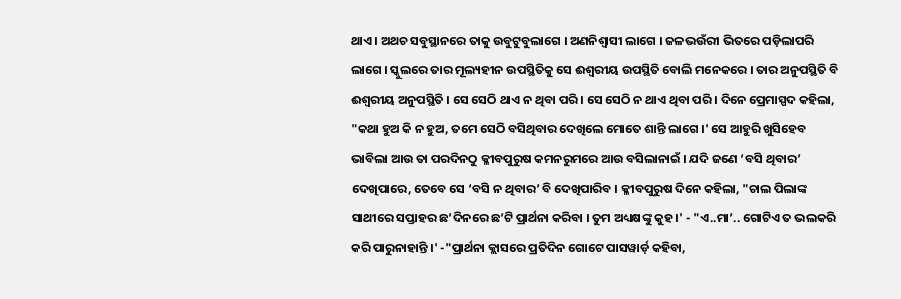ଥାଏ । ଅଥଚ ସବୁସ୍ଥାନରେ ତାକୁ ଉବୁଟୁବୁଲାଗେ । ଅଣନିଶ୍ୱାସୀ ଲାଗେ । ଜଳଭଉଁରୀ ଭିତରେ ପଡ଼ିଲାପରି ଲାଗେ । ସ୍କୁଲରେ ତାର ମୂଲ୍ୟହୀନ ଉପସ୍ଥିତିକୁ ସେ ଈଶ୍ୱରୀୟ ଉପସ୍ଥିତି ବୋଲି ମନେକରେ । ତାର ଅନୁପସ୍ଥିତି ବି ଈଶ୍ୱରୀୟ ଅନୁପସ୍ଥିତି । ସେ ସେଠି ଥାଏ ନ ଥିବା ପରି । ସେ ସେଠି ନ ଥାଏ ଥିବା ପରି । ଦିନେ ପ୍ରେମାସ୍ପଦ କହିଲା, "କଥା ହୁଅ କି ନ ହୁଅ, ତମେ ସେଠି ବସିଥିବାର ଦେଖିଲେ ମୋତେ ଶାନ୍ତି ଲାଗେ ।' ସେ ଆହୁରି ଖୁସିହେବ ଭାବିଲା ଆଉ ତା ପରଦିନଠୁ କ୍ଳୀବପୁରୁଷ କମନରୁମରେ ଆଉ ବସିଲାନାଇଁ । ଯଦି ଜଣେ ‘ବସି ଥିବାର’ ଦେଖିପାରେ, ତେବେ ସେ ‘ବସି ନ ଥିବାର’ ବି ଦେଖିପାରିବ । କ୍ଳୀବପୁରୁଷ ଦିନେ କହିଲା, "ଚାଲ ପିଲାଙ୍କ ସାଥୀରେ ସପ୍ତାହର ଛ’ଦିନରେ ଛ’ଟି ପ୍ରାର୍ଥନା କରିବା । ତୁମ ଅଧ୍ୟକ୍ଷଙ୍କୁ କୁହ ।' - "ଏ..ମା’.. ଗୋଟିଏ ତ ଭଲକରି କରି ପାରୁନାହାନ୍ତି ।' -"ପ୍ରାର୍ଥନା କ୍ଲାସରେ ପ୍ରତିଦିନ ଗୋଟେ ପାସୱାର୍ଡ଼ କହିବା,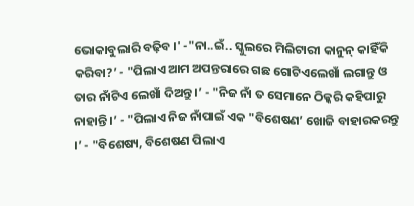ଭୋକାବୁଲାରି ବଢ଼ିବ ।' -"ନା..ଇଁ.. ସ୍କୁଲରେ ମିଲିଟାରୀ କାନୁନ୍ କାହିଁକି କରିବା?’ - "ପିଲାଏ ଆମ ଅପନ୍ତରାରେ ଗଛ ଗୋଟିଏଲେଖାଁ ଲଗାନ୍ତୁ ଓ ତାର ନାଁଟିଏ ଲେଖାଁ ଦିଅନ୍ତୁ ।’ - "ନିଜ ନାଁ ତ ସେମାନେ ଠିକ୍କରି କହିପାରୁ ନାହାନ୍ତି ।’ - "ପିଲାଏ ନିଜ ନାଁପାଇଁ ଏକ "ବିଶେଷଣ’ ଖୋଜି ବାହାରକରନ୍ତୁ ।’ - "ବିଶେଷ୍ୟ, ବିଶେଷଣ ପିଲାଏ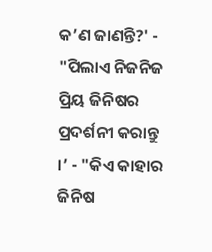କ’ଣ ଜାଣନ୍ତି?' - "ପିଲାଏ ନିଜନିଜ ପ୍ରିୟ ଜିନିଷର ପ୍ରଦର୍ଶନୀ କରାନ୍ତୁ ।’ - "କିଏ କାହାର ଜିନିଷ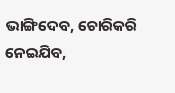ଭାଙ୍ଗିଦେବ, ଚୋରିକରି ନେଇଯିବ,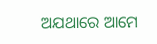ଅଯଥାରେ ଆମେ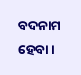ବଦନାମ ହେବା ।